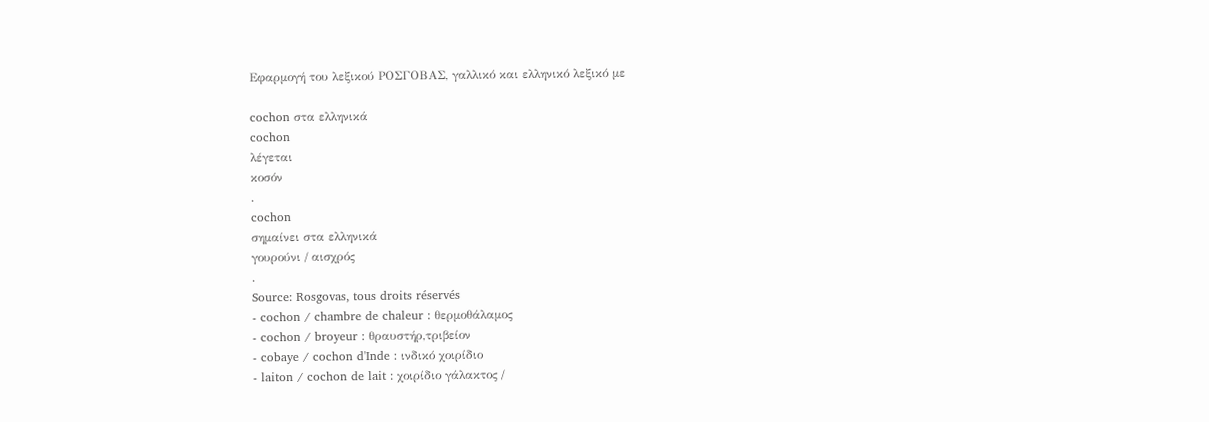Εφαρμογή του λεξικού ΡΟΣΓΟΒΑΣ, γαλλικό και ελληνικό λεξικό με

cochon στα ελληνικά
cochon
λέγεται
κοσόν
.
cochon
σημαίνει στα ελληνικά
γουρούνι / αισχρός
.
Source: Rosgovas, tous droits réservés
- cochon / chambre de chaleur : θερμοθάλαμος
- cochon / broyeur : θραυστήρ,τριβείον
- cobaye / cochon d'Inde : ινδικό χοιρίδιο
- laiton / cochon de lait : χοιρίδιο γάλακτος /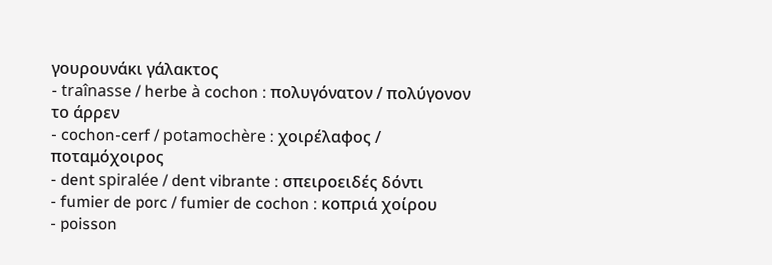γουρουνάκι γάλακτος
- traînasse / herbe à cochon : πολυγόνατον / πολύγονον το άρρεν
- cochon-cerf / potamochère : χοιρέλαφος / ποταμόχοιρος
- dent spiralée / dent vibrante : σπειροειδές δόντι
- fumier de porc / fumier de cochon : κοπριά χοίρου
- poisson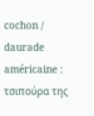cochon / daurade américaine : τσιπούρα της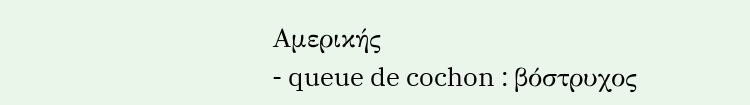Αμερικής
- queue de cochon : βόστρυχος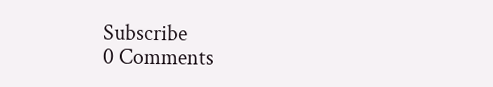Subscribe
0 Comments